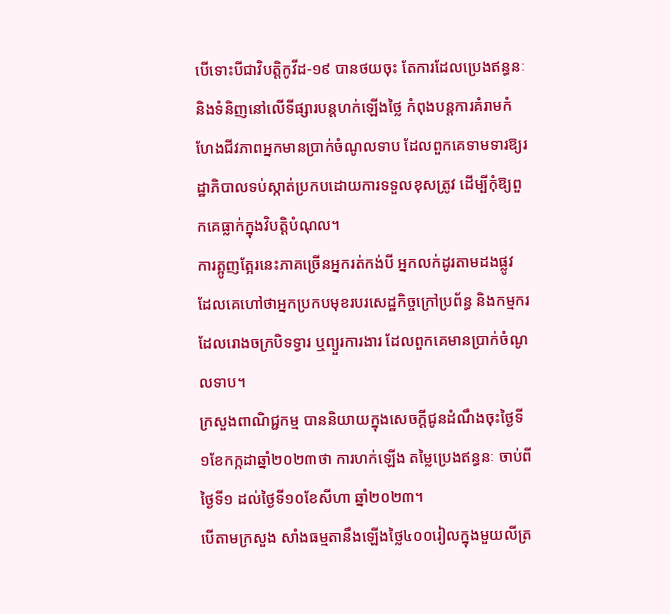បើទោះបីជាវិបត្តិកូវីដ-១៩ បានថយចុះ តែការដែលប្រេងឥន្ធនៈ និងទំនិញនៅលើទីផ្សារបន្តហក់ឡើងថ្លៃ កំពុងបន្តការគំរាមកំហែងជីវភាពអ្នកមានប្រាក់ចំណូលទាប ដែលពួកគេទាមទារឱ្យរដ្ឋាភិបាលទប់ស្កាត់ប្រកបដោយការទទួលខុសត្រូវ ដើម្បីកុំឱ្យពួកគេធ្លាក់ក្នុងវិបត្តិបំណុល។
ការត្អូញត្អែរនេះភាគច្រើនអ្នករត់កង់បី អ្នកលក់ដូរតាមដងផ្លូវ ដែលគេហៅថាអ្នកប្រកបមុខរបរសេដ្ឋកិច្ចក្រៅប្រព័ន្ធ និងកម្មករដែលរោងចក្របិទទ្វារ ឬព្យួរការងារ ដែលពួកគេមានប្រាក់ចំណូលទាប។
ក្រសួងពាណិជ្ជកម្ម បាននិយាយក្នុងសេចក្តីជូនដំណឹងចុះថ្ងៃទី១ខែកក្កដាឆ្នាំ២០២៣ថា ការហក់ឡើង តម្លៃប្រេងឥន្ធនៈ ចាប់ពីថ្ងៃទី១ ដល់ថ្ងៃទី១០ខែសីហា ឆ្នាំ២០២៣។
បើតាមក្រសួង សាំងធម្មតានឹងឡើងថ្លៃ៤០០រៀលក្នុងមួយលីត្រ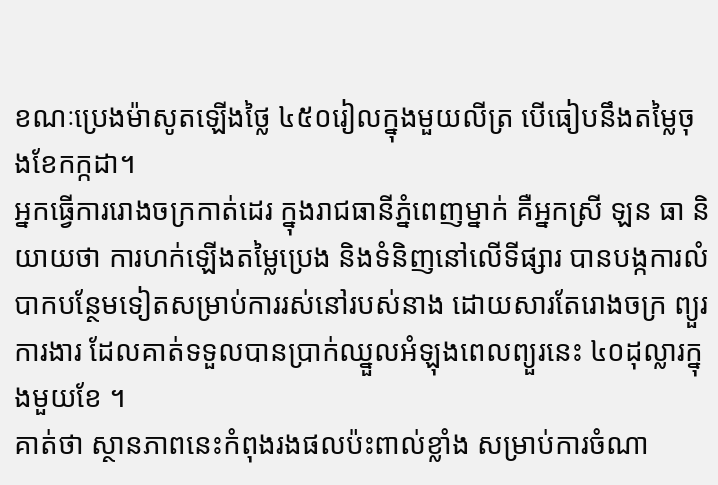ខណៈប្រេងម៉ាសូតឡើងថ្លៃ ៤៥០រៀលក្នុងមួយលីត្រ បើធៀបនឹងតម្លៃចុងខែកក្កដា។
អ្នកធ្វើការរោងចក្រកាត់ដេរ ក្នុងរាជធានីភ្នំពេញម្នាក់ គឺអ្នកស្រី ឡន ធា និយាយថា ការហក់ឡើងតម្លៃប្រេង និងទំនិញនៅលើទីផ្សារ បានបង្កការលំបាកបន្ថែមទៀតសម្រាប់ការរស់នៅរបស់នាង ដោយសារតែរោងចក្រ ព្យួរការងារ ដែលគាត់ទទួលបានប្រាក់ឈ្នួលអំឡុងពេលព្យួរនេះ ៤០ដុល្លារក្នុងមួយខែ ។
គាត់ថា ស្ថានភាពនេះកំពុងរងផលប៉ះពាល់ខ្លាំង សម្រាប់ការចំណា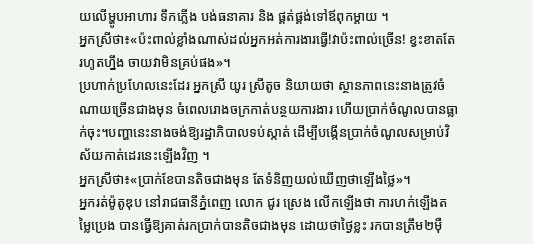យលើម្ហូបអាហារ ទឹកភ្លើង បង់ធនាគារ និង ផ្គត់ផ្គង់ទៅឪពុកម្តាយ ។
អ្នកស្រីថា៖«ប៉ះពាល់ខ្លាំងណាស់ដល់អ្នកអត់ការងារធ្វើ!វាប៉ះពាល់ច្រើន! ខ្វះខាតតែរហូតហ្នឹង ចាយវាមិនគ្រប់ផង»។
ប្រហាក់ប្រហែលនេះដែរ អ្នកស្រី យូរ ស្រីតូច និយាយថា ស្ថានភាពនេះនាងត្រូវចំណាយច្រើនជាងមុន ចំពេលរោងចក្រកាត់បន្ថយការងារ ហើយប្រាក់ចំណូលបានធ្លាក់ចុះ។បញ្ហានេះនាងចង់ឱ្យរដ្ឋាភិបាលទប់ស្កាត់ ដើម្បីបង្កើនប្រាក់ចំណូលសម្រាប់វិស័យកាត់ដេរនេះឡើងវិញ ។
អ្នកស្រីថា៖«ប្រាក់ខែបានតិចជាងមុន តែទំនិញយល់ឃើញថាឡើងថ្លៃ»។
អ្នករត់ម៉ូតូឌុប នៅរាជធានីភ្នំពេញ លោក ជូរ ស្រេង លើកឡើងថា ការហក់ឡើងតម្លៃប្រេង បានធ្វើឱ្យគាត់រកប្រាក់បានតិចជាងមុន ដោយថាថ្ងៃខ្លះ រកបានត្រឹម២ម៉ឺ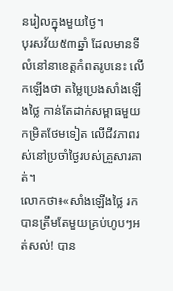នរៀលក្នុងមួយថ្ងៃ។
បុរសវ័យ៥៣ឆ្នាំ ដែលមានទីលំនៅនាខេត្តកំពតរូបនេះ លើកឡើងថា តម្លៃប្រេងសាំងឡើងថ្លៃ កាន់តែដាក់សម្ពាធមួយកម្រិតថែមទៀត លើជីវភាពរស់នៅប្រចាំថ្ងៃរបស់គ្រួសារគាត់។
លោកថា៖«សាំងឡើងថ្លៃ រកបានត្រឹមតែមួយគ្រប់ហូបៗអត់សល់! បាន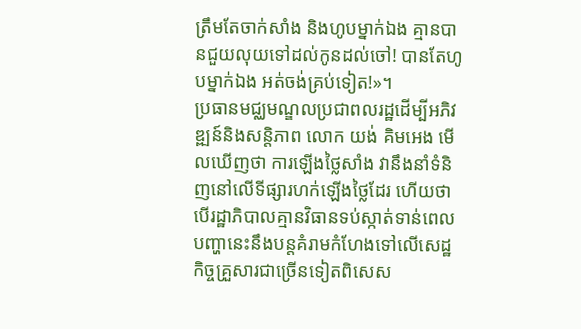ត្រឹមតែចាក់សាំង និងហូបម្នាក់ឯង គ្មានបានជួយលុយទៅដល់កូនដល់ចៅ! បានតែហូបម្នាក់ឯង អត់ចង់គ្រប់ទៀត!»។
ប្រធានមជ្ឈមណ្ឌលប្រជាពលរដ្ឋដើម្បីអភិវឌ្ឍន៍និងសន្តិភាព លោក យង់ គិមអេង មើលឃើញថា ការឡើងថ្លៃសាំង វានឹងនាំទំនិញនៅលើទីផ្សារហក់ឡើងថ្លៃដែរ ហើយថា បើរដ្ឋាភិបាលគ្មានវិធានទប់ស្កាត់ទាន់ពេល បញ្ហានេះនឹងបន្តគំរាមកំហែងទៅលើសេដ្ឋកិច្ចគ្រួសារជាច្រើនទៀតពិសេស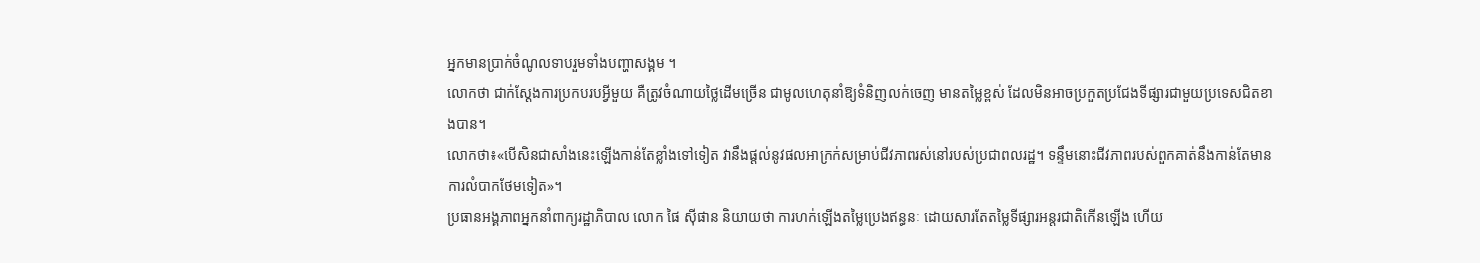អ្នកមានប្រាក់ចំណូលទាបរួមទាំងបញ្ហាសង្គម ។
លោកថា ជាក់ស្តែងការប្រកបរបអី្វមួយ គឺត្រូវចំណាយថ្លៃដើមច្រើន ជាមូលហេតុនាំឱ្យទំនិញលក់ចេញ មានតម្លៃខ្ពស់ ដែលមិនអាចប្រកួតប្រជែងទីផ្សារជាមួយប្រទេសជិតខាងបាន។
លោកថា៖«បើសិនជាសាំងនេះឡើងកាន់តែខ្លាំងទៅទៀត វានឹងផ្តល់នូវផលអាក្រក់សម្រាប់ជីវភាពរស់នៅរបស់ប្រជាពលរដ្ឋ។ ទន្ទឹមនោះជីវភាពរបស់ពួកគាត់នឹងកាន់តែមានការលំបាកថែមទៀត»។
ប្រធានអង្គភាពអ្នកនាំពាក្យរដ្ឋាភិបាល លោក ផៃ ស៊ីផាន និយាយថា ការហក់ឡើងតម្លៃប្រេងឥន្ធនៈ ដោយសារតែតម្លៃទីផ្សារអន្តរជាតិកើនឡើង ហើយ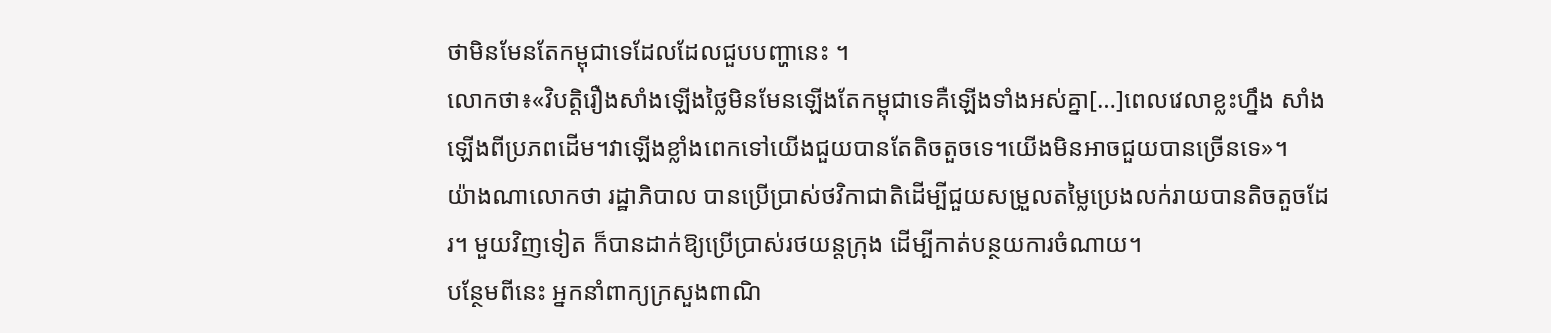ថាមិនមែនតែកម្ពុជាទេដែលដែលជួបបញ្ហានេះ ។
លោកថា៖«វិបត្តិរឿងសាំងឡើងថ្លៃមិនមែនឡើងតែកម្ពុជាទេគឺឡើងទាំងអស់គ្នា[…]ពេលវេលាខ្លះហ្នឹង សាំងឡើងពីប្រភពដើម។វាឡើងខ្លាំងពេកទៅយើងជួយបានតែតិចតួចទេ។យើងមិនអាចជួយបានច្រើនទេ»។
យ៉ាងណាលោកថា រដ្ឋាភិបាល បានប្រើប្រាស់ថវិកាជាតិដើម្បីជួយសម្រួលតម្លៃប្រេងលក់រាយបានតិចតួចដែរ។ មួយវិញទៀត ក៏បានដាក់ឱ្យប្រើប្រាស់រថយន្តក្រុង ដើម្បីកាត់បន្ថយការចំណាយ។
បន្ថែមពីនេះ អ្នកនាំពាក្យក្រសួងពាណិ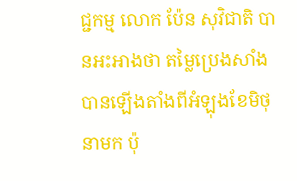ជ្ជកម្ម លោក ប៉ែន សុវិជាតិ បានអះអាងថា តម្លៃប្រេងសាំងបានឡើងតាំងពីអំឡុងខែមិថុនាមក ប៉ុ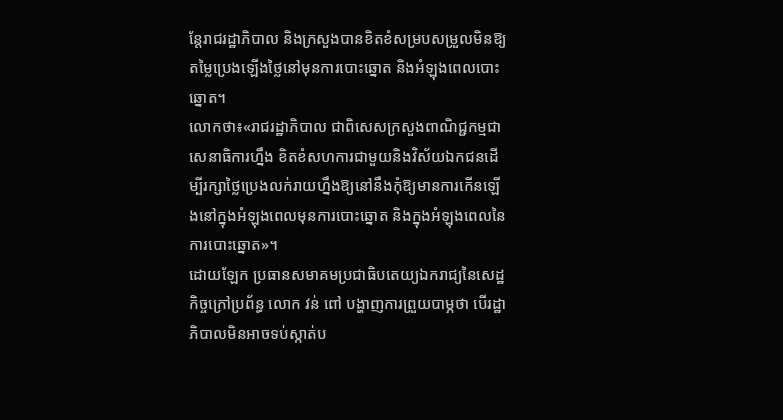ន្តែរាជរដ្ឋាភិបាល និងក្រសួងបានខិតខំសម្របសម្រួលមិនឱ្យតម្លៃប្រេងឡើងថ្លៃនៅមុនការបោះឆ្នោត និងអំឡុងពេលបោះឆ្នោត។
លោកថា៖«រាជរដ្ឋាភិបាល ជាពិសេសក្រសួងពាណិជ្ជកម្មជាសេនាធិការហ្នឹង ខិតខំសហការជាមួយនិងវិស័យឯកជនដើម្បីរក្សាថ្លៃប្រេងលក់រាយហ្នឹងឱ្យនៅនឹងកុំឱ្យមានការកើនឡើងនៅក្នុងអំឡុងពេលមុនការបោះឆ្នោត និងក្នុងអំឡុងពេលនៃការបោះឆ្នោត»។
ដោយឡែក ប្រធានសមាគមប្រជាធិបតេយ្យឯករាជ្យនៃសេដ្ឋកិច្ចក្រៅប្រព័ន្ធ លោក វន់ ពៅ បង្ហាញការព្រួយបាម្ភថា បើរដ្ឋាភិបាលមិនអាចទប់ស្កាត់ប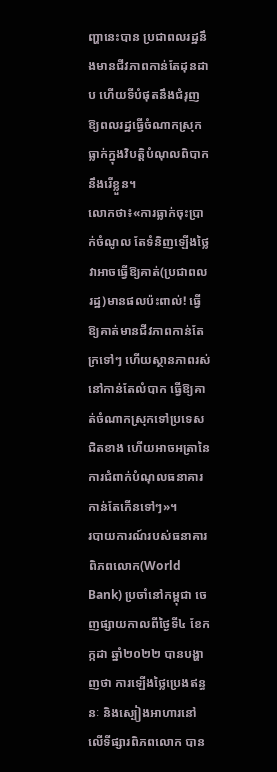ញ្ហានេះបាន ប្រជាពលរដ្ឋនឹងមានជីវភាពកាន់តែដុនដាប ហើយទីបំផុតនឹងជំរុញឱ្យពលរដ្ឋធ្វើចំណាកស្រុក ធ្លាក់ក្នុងវិបត្តិបំណុលពិបាកនឹងរើខ្លួន។
លោកថា៖«ការធ្លាក់ចុះប្រាក់ចំណូល តែទំនិញឡើងថ្លៃ វាអាចធ្វើឱ្យគាត់(ប្រជាពលរដ្ឋ)មានផលប៉ះពាល់! ធ្វើឱ្យគាត់មានជីវភាពកាន់តែក្រទៅៗ ហើយស្ថានភាពរស់នៅកាន់តែលំបាក ធ្វើឱ្យគាត់ចំណាកស្រុកទៅប្រទេសជិតខាង ហើយអាចអត្រានៃការជំពាក់បំណុលធនាគារកាន់តែកើនទៅៗ»។
របាយការណ៍របស់ធនាគារពិភពលោក(World Bank) ប្រចាំនៅកម្ពុជា ចេញផ្សាយកាលពីថ្ងៃទី៤ ខែកក្កដា ឆ្នាំ២០២២ បានបង្ហាញថា ការឡើងថ្លៃប្រេងឥន្ធនៈ និងស្បៀងអាហារនៅលើទីផ្សារពិភពលោក បាន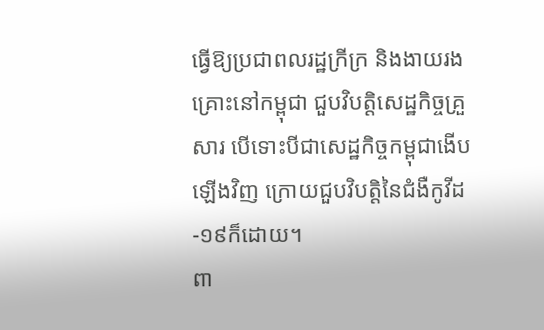ធ្វើឱ្យប្រជាពលរដ្ឋក្រីក្រ និងងាយរងគ្រោះនៅកម្ពុជា ជួបវិបត្តិសេដ្ឋកិច្ចគ្រួសារ បើទោះបីជាសេដ្ឋកិច្ចកម្ពុជាងើបឡើងវិញ ក្រោយជួបវិបត្តិនៃជំងឺកូវីដ-១៩ក៏ដោយ។
ពា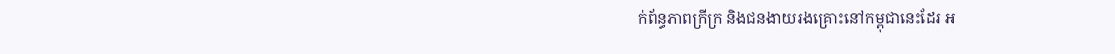ក់ព័ន្ធភាពក្រីក្រ និងជនងាយរងគ្រោះនៅកម្ពុជានេះដែរ អ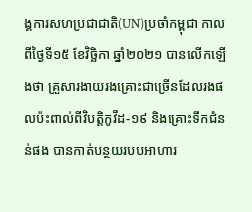ង្គការសហប្រជាជាតិ(UN)ប្រចាំកម្ពុជា កាលពីថ្ងៃទី១៥ ខែវិច្ឆិកា ឆ្នាំ២០២១ បានលើកឡើងថា គ្រួសារងាយរងគ្រោះជាច្រើនដែលរងផលប៉ះពាល់ពីវិបត្តិកូវីដ-១៩ និងគ្រោះទឹកជំនន់ផង បានកាត់បន្ថយរបបអាហារ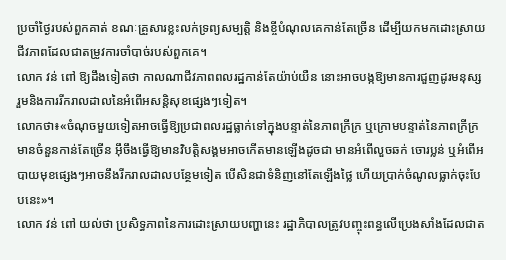ប្រចាំថ្ងៃរបស់ពួកគាត់ ខណៈគ្រួសារខ្លះលក់ទ្រព្យសម្បត្តិ និងខ្ចីបំណុលគេកាន់តែច្រើន ដើម្បីយកមកដោះស្រាយជីវភាពដែលជាតម្រូវការចាំបាច់របស់ពួកគេ។
លោក វន់ ពៅ ឱ្យដឹងទៀតថា កាលណាជីវភាពពលរដ្ឋកាន់តែយ៉ាប់យឺន នោះអាចបង្កឱ្យមានការជួញដូរមនុស្ស រួមនិងការរីករាលដាលនៃអំពើអសន្តិសុខផ្សេងៗទៀត។
លោកថា៖«ចំណុចមួយទៀតអាចធ្វើឱ្យប្រជាពលរដ្ឋធ្លាក់ទៅក្នុងបន្ទាត់នៃភាពក្រីក្រ ឬក្រោមបន្ទាត់នៃភាពក្រីក្រមានចំនួនកាន់តែច្រើន អ៊ឹចឹងធ្វើឱ្យមានវិបត្តិសង្គមអាចកើតមានឡើងដូចជា មានអំពើលួចឆក់ ចោរប្លន់ ឬអំពើអបាយមុខផ្សេងៗអាចនឹងរីករាលដាលបន្ថែមទៀត បើសិនជាទំនិញនៅតែឡើងថ្លៃ ហើយប្រាក់ចំណូលធ្លាក់ចុះបែបនេះ»។
លោក វន់ ពៅ យល់ថា ប្រសិទ្ធភាពនៃការដោះស្រាយបញ្ហានេះ រដ្ឋាភិបាលត្រូវបញ្ចុះពន្ធលើប្រេងសាំងដែលជាត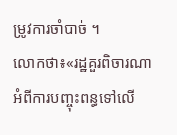ម្រូវការចាំបាច់ ។
លោកថា៖«រដ្ឋគួរពិចារណាអំពីការបញ្ចុះពន្ធទៅលើ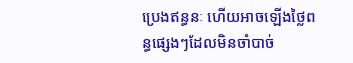ប្រេងឥន្ធនៈ ហើយអាចឡើងថ្លៃពន្ធផ្សេងៗដែលមិនចាំបាច់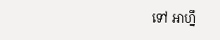ទៅ អាហ្នឹ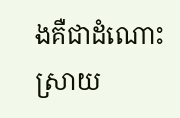ងគឺជាដំណោះស្រាយ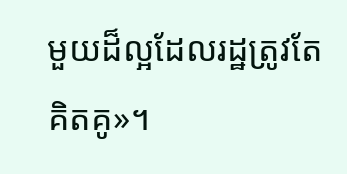មួយដ៏ល្អដែលរដ្ឋត្រូវតែគិតគូ»។